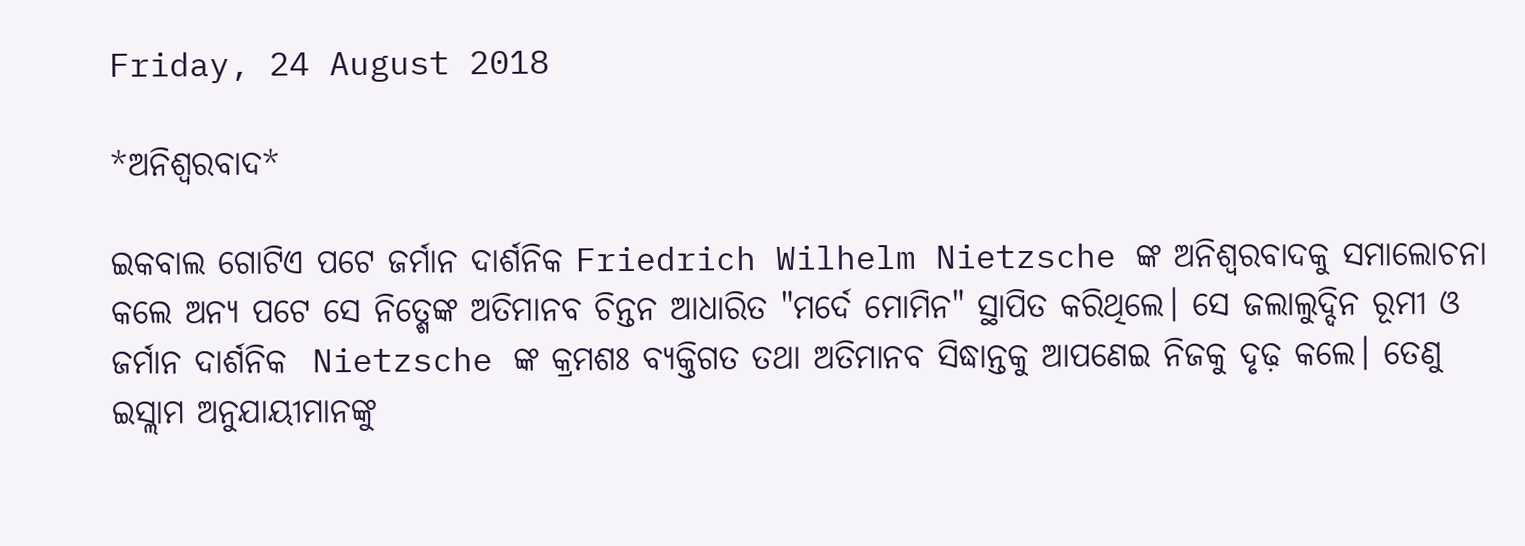Friday, 24 August 2018

*ଅନିଶ୍ବରବାଦ*

ଇକବାଲ ଗୋଟିଏ ପଟେ ଜର୍ମାନ ଦାର୍ଶନିକ Friedrich Wilhelm Nietzsche ଙ୍କ ଅନିଶ୍ବରବାଦକୁ ସମାଲୋଚନା କଲେ ଅନ୍ୟ ପଟେ ସେ ନିତ୍ଶେଙ୍କ ଅତିମାନବ ଚିନ୍ତନ ଆଧାରିତ "ମର୍ଦେ ମୋମିନ" ସ୍ଥାପିତ କରିଥିଲେ। ସେ ଜଲାଲୁଦ୍ଦିନ ରୂମୀ ଓ ଜର୍ମାନ ଦାର୍ଶନିକ  Nietzsche ଙ୍କ କ୍ରମଶଃ ବ୍ୟକ୍ତିଗତ ତଥା ଅତିମାନବ ସିଦ୍ଧାନ୍ତକୁ ଆପଣେଇ ନିଜକୁ ଦୃଢ଼ କଲେ। ତେଣୁ ଇସ୍ଲାମ ଅନୁଯାୟୀମାନଙ୍କୁ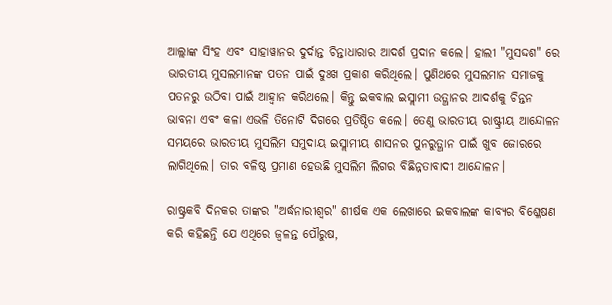ଆଲ୍ଲାଙ୍କ ସିଂହ ଏବଂ ସାହାୱାନର ଦୁର୍ଦାନ୍ତ ଚିନ୍ତାଧାରାର ଆଦର୍ଶ ପ୍ରଦାନ କଲେ। ହାଲୀ "ମୁସଦ୍ଦଶ" ରେ ଭାରତୀୟ ମୁସଲମାନଙ୍କ ପତନ ପାଇଁ ଦୁଃଖ ପ୍ରକାଶ କରିଥିଲେ। ପୁଣିଥରେ ମୁସଲମାନ ସମାଜକୁ ପତନରୁ ଉଠିବା ପାଇଁ ଆହ୍ୱାନ କରିଥଲେ। କିନ୍ତୁ ଇକବାଲ ଇସ୍ଲାମୀ ଉତ୍ଥାନର ଆଦର୍ଶକୁ ଚିନ୍ତନ ଭାବନା ଏବଂ କଳା ଏଭଳି ତିନୋଟି ଦିଗରେ ପ୍ରତିଷ୍ଠିତ କଲେ। ତେଣୁ ଭାରତୀୟ ରାଷ୍ଟ୍ରୀୟ ଆନ୍ଦୋଳନ ସମୟରେ ଭାରତୀୟ ମୁସଲିମ ସମୁଦାୟ ଇସ୍ଲାମୀୟ ଶାସନର ପୁନରୁତ୍ଥାନ ପାଇଁ ଖୁବ ଜୋରରେ ଲାଗିଥିଲେ। ତାର ବଳିଷ୍ଠ ପ୍ରମାଣ ହେଉଛି ମୁସଲିମ ଲିଗର ବିଛିନ୍ନତାବାଦୀ ଆନ୍ଦୋଳନ।

ରାଷ୍ଟ୍ରକବି ଦିନକର ତାଙ୍କର "ଅର୍ଦ୍ଧନାରୀଶ୍ବର" ଶୀର୍ଷକ ଏକ ଲେଖାରେ ଇକବାଲଙ୍କ କାବ୍ୟର ବିଶ୍ଳେଷଣ କରି କହିଛନ୍ତି ଯେ ଏଥିରେ ଜ୍ୱଳନ୍ତ ପୌରୁଷ,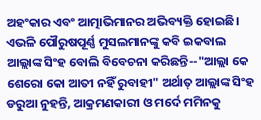ଅହଂକାର ଏବଂ ଆତ୍ମାଭିମାନର ଅଭିବ୍ୟକ୍ତି ହୋଇଛି। ଏଭଳି ପୌରୁଷପୂର୍ଣ୍ଣ ମୁସଲମାନଙ୍କୁ କବି ଇକବାଲ ଆଲ୍ଲାଙ୍କ ସିଂହ ବୋଲି ବିବେଚନା କରିଛନ୍ତି--"ଆଲ୍ଲା କେ ଶେରୋ କୋ ଆତୀ ନହିଁ ରୁବାହୀ" ଅର୍ଥାତ୍ ଆଲ୍ଲାଙ୍କ ସିଂହ ଡରୁଆ ନୁହନ୍ତି, ଆକ୍ରମଣକାରୀ ଓ ମର୍ଦେ ମମିନକୁ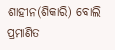ଶାହୀନ(ଶିକାରି) ବୋଲି ପ୍ରମାଣିତ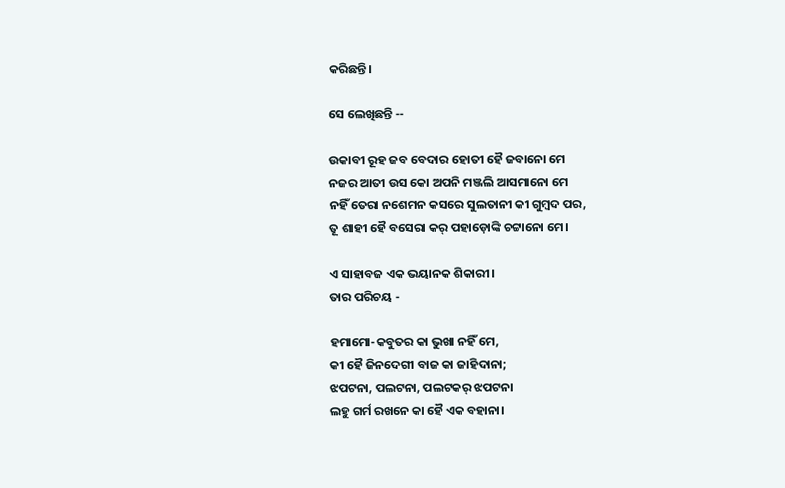କରିଛନ୍ତି।

ସେ ଲେଖିଛନ୍ତି --

ଉକାବୀ ରୂହ ଜବ ବେଦାର ହୋତୀ ହୈ ଜବାନୋ ମେ
ନଜର ଆତୀ ଉସ କୋ ଅପନି ମଞ୍ଜଲି ଆସମାନୋ ମେ
ନହିଁ ତେରା ନଶେମନ କସରେ ସୁଲତାନୀ କୀ ଗୁମ୍ବଦ ପର,
ତୂ ଶାହୀ ହୈ ବସେରା କର୍ ପହାଡ଼ୋଙ୍କି ଚଟ୍ଟାନୋ ମେ।

ଏ ସାହାବଜ ଏକ ଭୟାନକ ଶିକାରୀ।
ତାର ପରିଚୟ -

ହମାମୋ-କବୁତର କା ଭୁଖା ନହିଁ ମେ,
କୀ ହୈ ଜିନଦେଗୀ ବାଜ କା ଜାହିଦାନା;
ଝପଟନା, ପଲଟନା, ପଲଟକର୍ ଝପଟନା
ଲହୁ ଗର୍ମ ରଖନେ କା ହୈ ଏକ ବହାନା।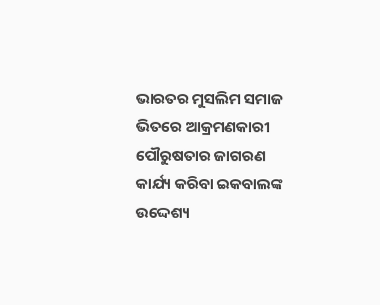ଭାରତର ମୁସଲିମ ସମାଜ ଭିତରେ ଆକ୍ରମଣକାରୀ ପୌରୁଷତାର ଜାଗରଣ କାର୍ଯ୍ୟ କରିବା ଇକବାଲଙ୍କ ଉଦ୍ଦେଶ୍ୟ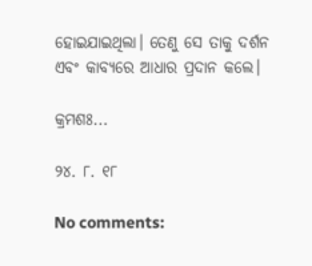ହୋଇଯାଇଥିଲା। ତେଣୁ ସେ ତାକୁ ଦର୍ଶନ ଏବଂ କାବ୍ୟରେ ଆଧାର ପ୍ରଦାନ କଲେ।

କ୍ରମଶଃ...

୨୪. ୮. ୧୮

No comments: